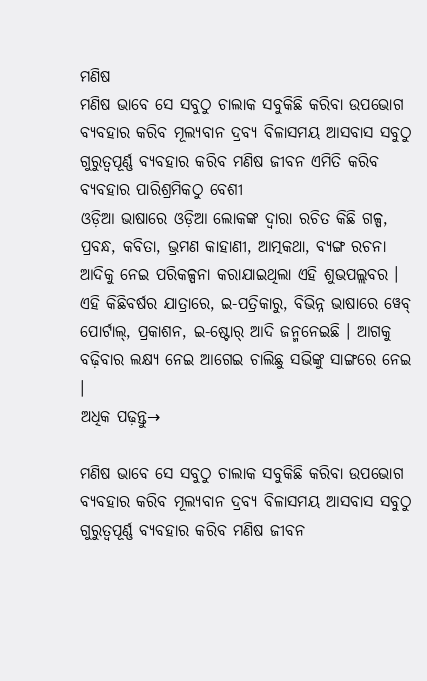ମଣିଷ
ମଣିଷ ଭାବେ ସେ ସବୁଠୁ ଚାଲାକ ସବୁକିଛି କରିବା ଉପଭୋଗ ବ୍ୟବହାର କରିବ ମୂଲ୍ୟବାନ ଦ୍ରବ୍ୟ ବିଳାସମୟ ଆସବାସ ସବୁଠୁ ଗୁରୁତ୍ଵପୂର୍ଣ୍ଣ ବ୍ୟବହାର କରିବ ମଣିଷ ଜୀବନ ଏମିତି କରିବ ବ୍ୟବହାର ପାରିଶ୍ରମିକଠୁ ବେଶୀ
ଓଡ଼ିଆ ଭାଷାରେ ଓଡ଼ିଆ ଲୋକଙ୍କ ଦ୍ୱାରା ରଚିତ କିଛି ଗଳ୍ପ, ପ୍ରବନ୍ଧ, କବିତା, ଭ୍ରମଣ କାହାଣୀ, ଆତ୍ମକଥା, ବ୍ୟଙ୍ଗ ରଚନା ଆଦିକୁ ନେଇ ପରିକଳ୍ପନା କରାଯାଇଥିଲା ଏହି ଶୁଭପଲ୍ଲବର । ଏହି କିଛିବର୍ଷର ଯାତ୍ରାରେ, ଇ-ପତ୍ରିକାରୁ, ବିଭିନ୍ନ ଭାଷାରେ ୱେବ୍ ପୋର୍ଟାଲ୍, ପ୍ରକାଶନ, ଇ-ଷ୍ଟୋର୍ ଆଦି ଜନ୍ମନେଇଛି । ଆଗକୁ ବଢ଼ିବାର ଲକ୍ଷ୍ୟ ନେଇ ଆଗେଇ ଚାଲିଛୁ ସଭିଙ୍କୁ ସାଙ୍ଗରେ ନେଇ ।
ଅଧିକ ପଢ଼ନ୍ତୁ→

ମଣିଷ ଭାବେ ସେ ସବୁଠୁ ଚାଲାକ ସବୁକିଛି କରିବା ଉପଭୋଗ ବ୍ୟବହାର କରିବ ମୂଲ୍ୟବାନ ଦ୍ରବ୍ୟ ବିଳାସମୟ ଆସବାସ ସବୁଠୁ ଗୁରୁତ୍ଵପୂର୍ଣ୍ଣ ବ୍ୟବହାର କରିବ ମଣିଷ ଜୀବନ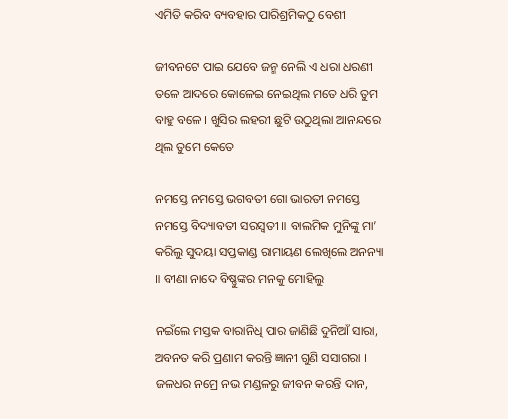ଏମିତି କରିବ ବ୍ୟବହାର ପାରିଶ୍ରମିକଠୁ ବେଶୀ

ଜୀବନଟେ ପାଇ ଯେବେ ଜନ୍ମ ନେଲି ଏ ଧରା ଧରଣୀ ତଳେ ଆଦରେ କୋଳେଇ ନେଇଥିଲ ମତେ ଧରି ତୁମ ବାହୁ ବଳେ । ଖୁସିର ଲହରୀ ଛୁଟି ଉଠୁଥିଲା ଆନନ୍ଦରେ ଥିଲ ତୁମେ କେତେ

ନମସ୍ତେ ନମସ୍ତେ ଭଗବତୀ ଗୋ ଭାରତୀ ନମସ୍ତେ ନମସ୍ତେ ବିଦ୍ୟାବତୀ ସରସ୍ୱତୀ ॥ ବାଲମିକ ମୁନିଙ୍କୁ ମା’ କରିଲୁ ସୁଦୟା ସପ୍ତକାଣ୍ଡ ରାମାୟଣ ଲେଖିଲେ ଅନନ୍ୟା ॥ ବୀଣା ନାଦେ ବିଷ୍ଣୁଙ୍କର ମନକୁ ମୋହିଲୁ

ନଇଁଲେ ମସ୍ତକ ବାରାନିଧି ପାର ଜାଣିଛି ଦୁନିଆଁ ସାରା, ଅବନତ କରି ପ୍ରଣାମ କରନ୍ତି ଜ୍ଞାନୀ ଗୁଣି ସସାଗରା । ଜଳଧର ନମ୍ରେ ନଭ ମଣ୍ଡଳରୁ ଜୀବନ କରନ୍ତି ଦାନ,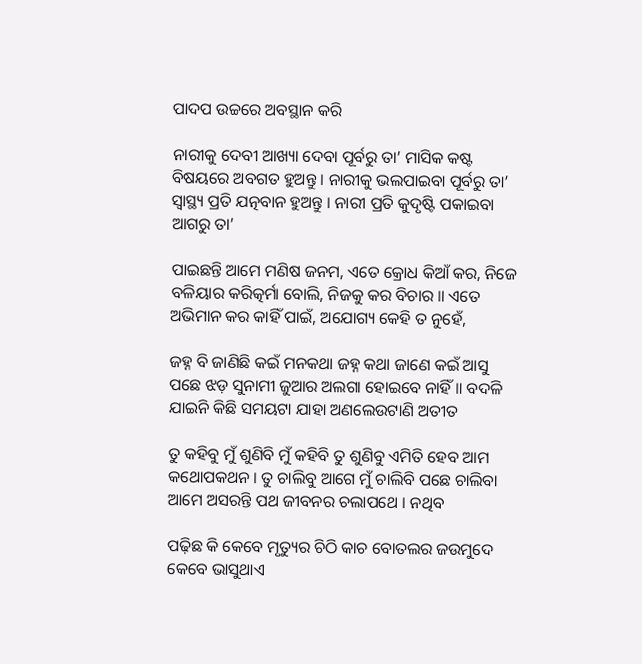ପାଦପ ଉଚ୍ଚରେ ଅବସ୍ଥାନ କରି

ନାରୀକୁ ଦେବୀ ଆଖ୍ୟା ଦେବା ପୂର୍ବରୁ ତା’ ମାସିକ କଷ୍ଟ ବିଷୟରେ ଅବଗତ ହୁଅନ୍ତୁ । ନାରୀକୁ ଭଲପାଇବା ପୂର୍ବରୁ ତା’ ସ୍ୱାସ୍ଥ୍ୟ ପ୍ରତି ଯତ୍ନବାନ ହୁଅନ୍ତୁ । ନାରୀ ପ୍ରତି କୁଦୃଷ୍ଟି ପକାଇବା ଆଗରୁ ତା’

ପାଇଛନ୍ତି ଆମେ ମଣିଷ ଜନମ, ଏତେ କ୍ରୋଧ କିଆଁ କର, ନିଜେ ବଳିୟାର କରିତ୍କର୍ମା ବୋଲି, ନିଜକୁ କର ବିଚାର ॥ ଏତେ ଅଭିମାନ କର କାହିଁ ପାଇଁ, ଅଯୋଗ୍ୟ କେହି ତ ନୁହେଁ,

ଜହ୍ନ ବି ଜାଣିଛି କଇଁ ମନକଥା ଜହ୍ନ କଥା ଜାଣେ କଇଁ ଆସୁ ପଛେ ଝଡ଼ ସୁନାମୀ ଜୁଆର ଅଲଗା ହୋଇବେ ନାହିଁ ॥ ବଦଳି ଯାଇନି କିଛି ସମୟଟା ଯାହା ଅଣଲେଉଟାଣି ଅତୀତ

ତୁ କହିବୁ ମୁଁ ଶୁଣିବି ମୁଁ କହିବି ତୁ ଶୁଣିବୁ ଏମିତି ହେବ ଆମ କଥୋପକଥନ । ତୁ ଚାଲିବୁ ଆଗେ ମୁଁ ଚାଲିବି ପଛେ ଚାଲିବା ଆମେ ଅସରନ୍ତି ପଥ ଜୀବନର ଚଲାପଥେ । ନଥିବ

ପଢ଼ିଛ କି କେବେ ମୃତ୍ୟୁର ଚିଠି କାଚ ବୋତଲର ଜଉମୁଦେ କେବେ ଭାସୁଥାଏ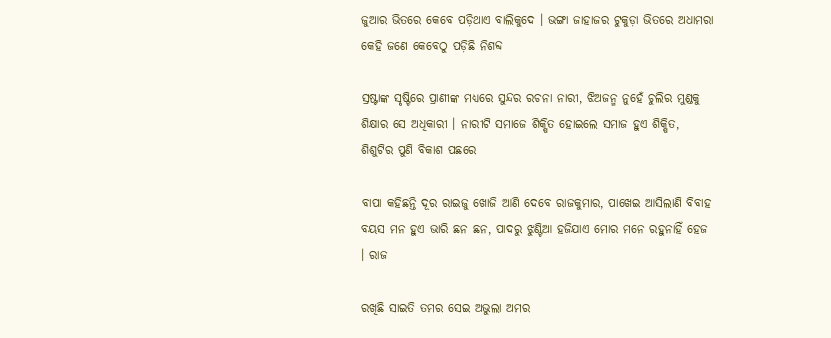ଜୁଆର ଭିତରେ କେବେ ପଡ଼ିଥାଏ ବାଲିକୁଦେ । ଭଙ୍ଗା ଜାହାଜର ଟୁକୁଡ଼ା ଭିତରେ ଅଧାମରା କେହି ଜଣେ କେବେଠୁ ପଡ଼ିଛି ନିଶବ୍ଦ

ସ୍ରଷ୍ଟାଙ୍କ ସୃଷ୍ଟିରେ ପ୍ରାଣୀଙ୍କ ମଧ୍ୟରେ ସୁନ୍ଦର ରଚନା ନାରୀ, ଝିଅଜନ୍ମ ନୁହେଁ ଚୁଲିର ମୁଣ୍ଡକୁ ଶିକ୍ଷାର ସେ ଅଧିକାରୀ । ନାରୀଟି ସମାଜେ ଶିକ୍ଷିତ ହୋଇଲେ ସମାଜ ହୁଏ ଶିକ୍ଷିତ, ଶିଶୁଟିର ପୁଣି ବିକାଶ ପଛରେ

ବାପା କହିଛନ୍ତି ଦୂର ରାଇଜୁ ଖୋଜି ଆଣି ଦେବେ ରାଜକୁମାର, ପାଖେଇ ଆସିଲାଣି ବିବାହ ବୟସ ମନ ହୁଏ ଭାରି ଛନ ଛନ, ପାଦରୁ ଝୁଣ୍ଟିଆ ହଜିଯାଏ ମୋର ମନେ ରହୁନାହିଁ ହେଜ । ରାଜ

ରଖିଛି ସାଇତି ତମର ସେଇ ଅଭୁଲା ଅମର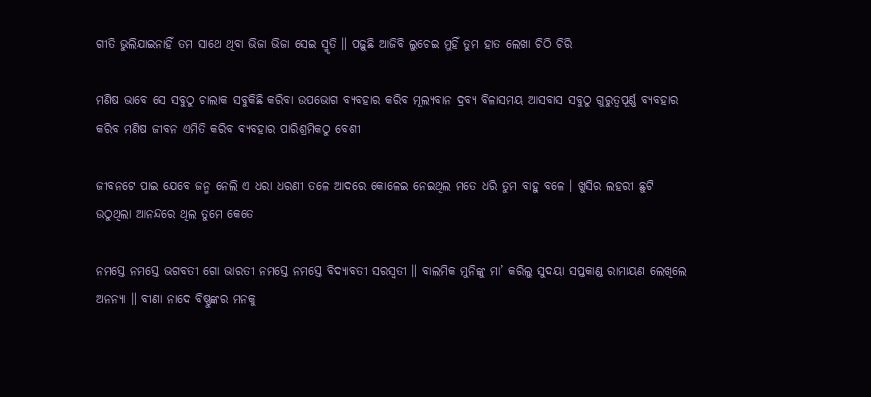ଗୀତି ଭୁଲିଯାଇନାହିଁ ତମ ସାଥେ ଥିବା ଭିଜା ଭିଜା ସେଇ ସ୍ମୃତି ॥ ପଢ଼ୁଛି ଆଜିବି ଲୁଚେଇ ମୁହିଁ ତୁମ ହାତ ଲେଖା ଚିଠି ଚିରି

ମଣିଷ ଭାବେ ସେ ସବୁଠୁ ଚାଲାକ ସବୁକିଛି କରିବା ଉପଭୋଗ ବ୍ୟବହାର କରିବ ମୂଲ୍ୟବାନ ଦ୍ରବ୍ୟ ବିଳାସମୟ ଆସବାସ ସବୁଠୁ ଗୁରୁତ୍ଵପୂର୍ଣ୍ଣ ବ୍ୟବହାର କରିବ ମଣିଷ ଜୀବନ ଏମିତି କରିବ ବ୍ୟବହାର ପାରିଶ୍ରମିକଠୁ ବେଶୀ

ଜୀବନଟେ ପାଇ ଯେବେ ଜନ୍ମ ନେଲି ଏ ଧରା ଧରଣୀ ତଳେ ଆଦରେ କୋଳେଇ ନେଇଥିଲ ମତେ ଧରି ତୁମ ବାହୁ ବଳେ । ଖୁସିର ଲହରୀ ଛୁଟି ଉଠୁଥିଲା ଆନନ୍ଦରେ ଥିଲ ତୁମେ କେତେ

ନମସ୍ତେ ନମସ୍ତେ ଭଗବତୀ ଗୋ ଭାରତୀ ନମସ୍ତେ ନମସ୍ତେ ବିଦ୍ୟାବତୀ ସରସ୍ୱତୀ ॥ ବାଲମିକ ମୁନିଙ୍କୁ ମା’ କରିଲୁ ସୁଦୟା ସପ୍ତକାଣ୍ଡ ରାମାୟଣ ଲେଖିଲେ ଅନନ୍ୟା ॥ ବୀଣା ନାଦେ ବିଷ୍ଣୁଙ୍କର ମନକୁ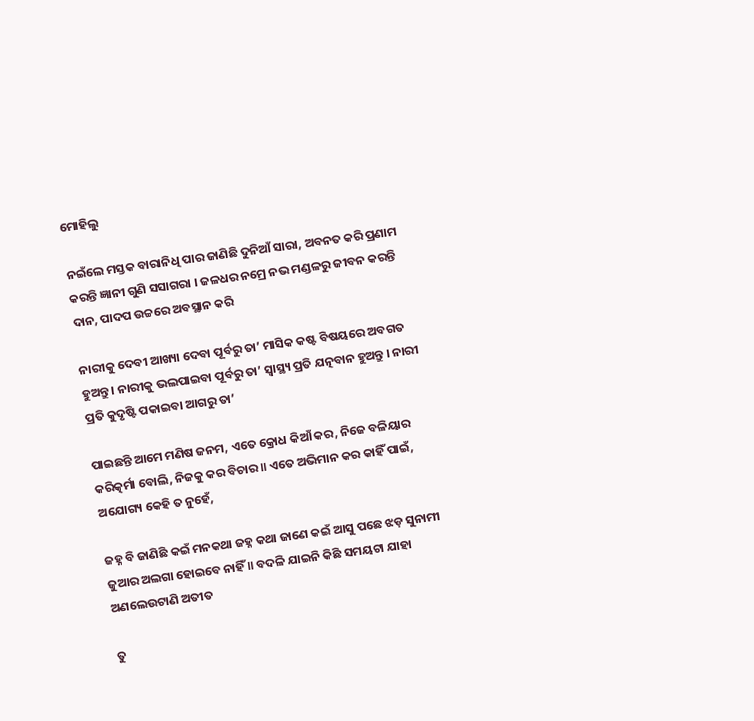ମୋହିଲୁ

ନଇଁଲେ ମସ୍ତକ ବାରାନିଧି ପାର ଜାଣିଛି ଦୁନିଆଁ ସାରା, ଅବନତ କରି ପ୍ରଣାମ କରନ୍ତି ଜ୍ଞାନୀ ଗୁଣି ସସାଗରା । ଜଳଧର ନମ୍ରେ ନଭ ମଣ୍ଡଳରୁ ଜୀବନ କରନ୍ତି ଦାନ, ପାଦପ ଉଚ୍ଚରେ ଅବସ୍ଥାନ କରି

ନାରୀକୁ ଦେବୀ ଆଖ୍ୟା ଦେବା ପୂର୍ବରୁ ତା’ ମାସିକ କଷ୍ଟ ବିଷୟରେ ଅବଗତ ହୁଅନ୍ତୁ । ନାରୀକୁ ଭଲପାଇବା ପୂର୍ବରୁ ତା’ ସ୍ୱାସ୍ଥ୍ୟ ପ୍ରତି ଯତ୍ନବାନ ହୁଅନ୍ତୁ । ନାରୀ ପ୍ରତି କୁଦୃଷ୍ଟି ପକାଇବା ଆଗରୁ ତା’

ପାଇଛନ୍ତି ଆମେ ମଣିଷ ଜନମ, ଏତେ କ୍ରୋଧ କିଆଁ କର, ନିଜେ ବଳିୟାର କରିତ୍କର୍ମା ବୋଲି, ନିଜକୁ କର ବିଚାର ॥ ଏତେ ଅଭିମାନ କର କାହିଁ ପାଇଁ, ଅଯୋଗ୍ୟ କେହି ତ ନୁହେଁ,

ଜହ୍ନ ବି ଜାଣିଛି କଇଁ ମନକଥା ଜହ୍ନ କଥା ଜାଣେ କଇଁ ଆସୁ ପଛେ ଝଡ଼ ସୁନାମୀ ଜୁଆର ଅଲଗା ହୋଇବେ ନାହିଁ ॥ ବଦଳି ଯାଇନି କିଛି ସମୟଟା ଯାହା ଅଣଲେଉଟାଣି ଅତୀତ

ତୁ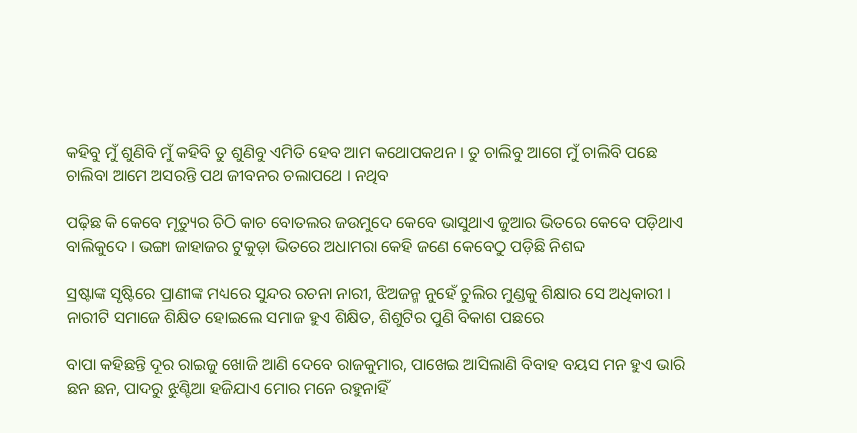କହିବୁ ମୁଁ ଶୁଣିବି ମୁଁ କହିବି ତୁ ଶୁଣିବୁ ଏମିତି ହେବ ଆମ କଥୋପକଥନ । ତୁ ଚାଲିବୁ ଆଗେ ମୁଁ ଚାଲିବି ପଛେ ଚାଲିବା ଆମେ ଅସରନ୍ତି ପଥ ଜୀବନର ଚଲାପଥେ । ନଥିବ

ପଢ଼ିଛ କି କେବେ ମୃତ୍ୟୁର ଚିଠି କାଚ ବୋତଲର ଜଉମୁଦେ କେବେ ଭାସୁଥାଏ ଜୁଆର ଭିତରେ କେବେ ପଡ଼ିଥାଏ ବାଲିକୁଦେ । ଭଙ୍ଗା ଜାହାଜର ଟୁକୁଡ଼ା ଭିତରେ ଅଧାମରା କେହି ଜଣେ କେବେଠୁ ପଡ଼ିଛି ନିଶବ୍ଦ

ସ୍ରଷ୍ଟାଙ୍କ ସୃଷ୍ଟିରେ ପ୍ରାଣୀଙ୍କ ମଧ୍ୟରେ ସୁନ୍ଦର ରଚନା ନାରୀ, ଝିଅଜନ୍ମ ନୁହେଁ ଚୁଲିର ମୁଣ୍ଡକୁ ଶିକ୍ଷାର ସେ ଅଧିକାରୀ । ନାରୀଟି ସମାଜେ ଶିକ୍ଷିତ ହୋଇଲେ ସମାଜ ହୁଏ ଶିକ୍ଷିତ, ଶିଶୁଟିର ପୁଣି ବିକାଶ ପଛରେ

ବାପା କହିଛନ୍ତି ଦୂର ରାଇଜୁ ଖୋଜି ଆଣି ଦେବେ ରାଜକୁମାର, ପାଖେଇ ଆସିଲାଣି ବିବାହ ବୟସ ମନ ହୁଏ ଭାରି ଛନ ଛନ, ପାଦରୁ ଝୁଣ୍ଟିଆ ହଜିଯାଏ ମୋର ମନେ ରହୁନାହିଁ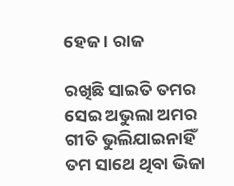ହେଜ । ରାଜ

ରଖିଛି ସାଇତି ତମର ସେଇ ଅଭୁଲା ଅମର ଗୀତି ଭୁଲିଯାଇନାହିଁ ତମ ସାଥେ ଥିବା ଭିଜା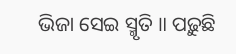ଭିଜା ସେଇ ସ୍ମୃତି ॥ ପଢ଼ୁଛି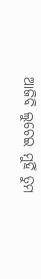ଆଜିବି ଲୁଚେଇ ମୁହିଁ ତୁମ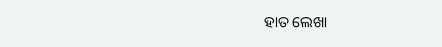ହାତ ଲେଖା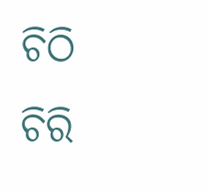ଚିଠି ଚିରି